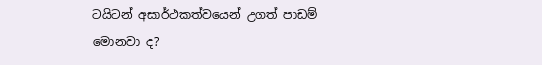ටයිටන් අසාර්ථකත්වයෙන් උගත් පාඩම් මොනවා ද?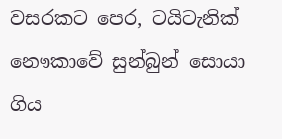වසරකට පෙර, ටයිටැනික් නෞකාවේ සුන්බුන් සොයා ගිය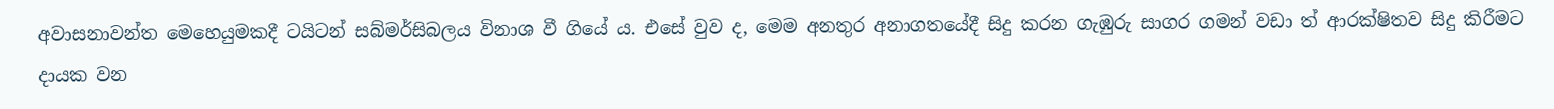අවාසනාවන්ත මෙහෙයුමකදී ටයිටන් සබ්මර්සිබලය විනාශ වී ගියේ ය. එසේ වුව ද, මෙම අනතුර අනාගතයේදී සිදු කරන ගැඹුරු සාගර ගමන් වඩා ත් ආරක්ෂිතව සිදු කිරීමට දායක වන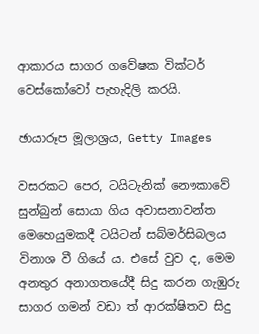ආකාරය සාගර ගවේෂක වික්ටර් වෙස්කෝවෝ පැහැදිලි කරයි.

ඡායාරූප මූලාශ්‍රය, Getty Images

වසරකට පෙර, ටයිටැනික් නෞකාවේ සුන්බුන් සොයා ගිය අවාසනාවන්ත මෙහෙයුමකදී ටයිටන් සබ්මර්සිබලය විනාශ වී ගියේ ය. එසේ වුව ද, මෙම අනතුර අනාගතයේදී සිදු කරන ගැඹුරු සාගර ගමන් වඩා ත් ආරක්ෂිතව සිදු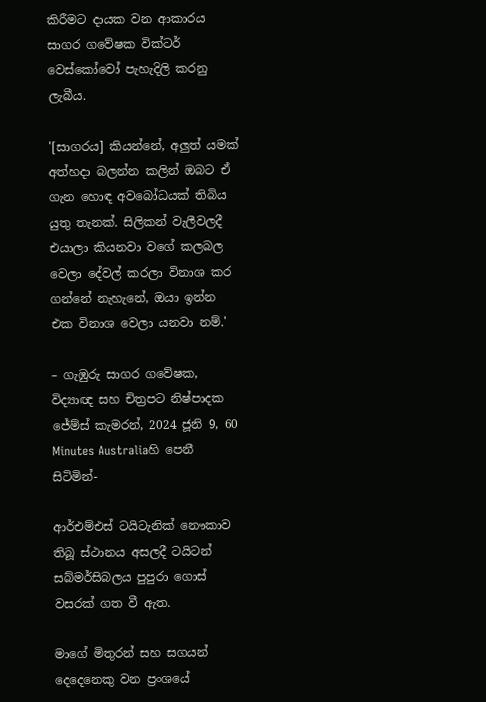කිරීමට දායක වන ආකාරය සාගර ගවේෂක වික්ටර් වෙස්කෝවෝ පැහැදිලි කරනු ලැබීය.

'[සාගරය] කියන්නේ, අලුත් යමක් අත්හදා බලන්න කලින් ඔබට ඒ ගැන හොඳ අවබෝධයක් තිබිය යුතු තැනක්. සිලිකන් වැලීවලදී එයාලා කියනවා වගේ කලබල වෙලා දේවල් කරලා විනාශ කර ගන්නේ නැහැනේ, ඔයා ඉන්න එක විනාශ වෙලා යනවා නම්.'

– ගැඹුරු සාගර ගවේෂක, විද්‍යාඥ සහ චිත්‍රපට නිෂ්පාදක ජේම්ස් කැමරන්, 2024 ජූනි 9, 60 Minutes Australiaහි පෙනී සිටිමින්-

ආර්එම්එස් ටයිටැනික් නෞකාව තිබූ ස්ථානය අසලදී ටයිටන් සබ්මර්සිබලය පුපුරා ගොස් වසරක් ගත වී ඇත.

මාගේ මිතුරන් සහ සගයන් දෙදෙනෙකු වන ප්‍රංශයේ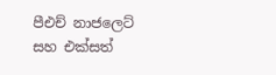පීඑච් නාජලෙට් සහ එක්සත්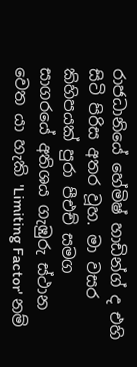රාජධානියේ හේමිෂ් හාඩින්ග් ද එහි සිටි පිරිස අතර වූහ. මා වසර කිහිපයක් පුරා පීඑච් සමග සාගරයේ අතිශය ගැඹුරු ස්ථාන වෙත යා හැකි 'Limiting Factor' නම්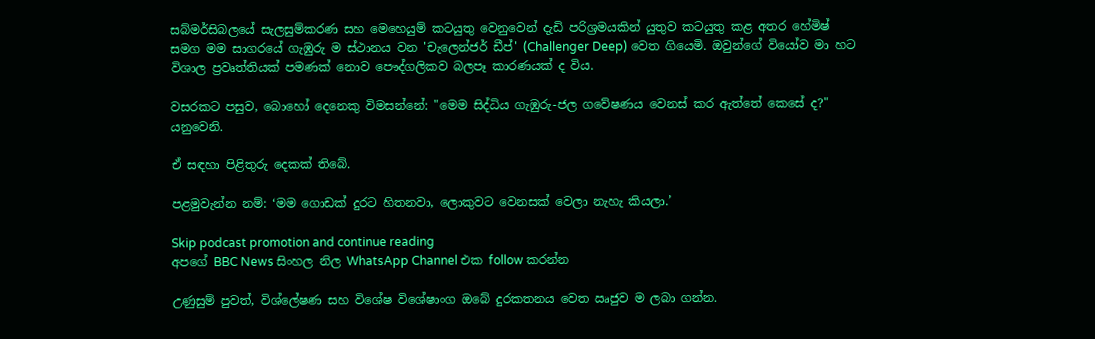සබ්මර්සිබලයේ සැලසුම්කරණ සහ මෙහෙයුම් කටයුතු වෙනුවෙන් දැඩි පරිශ්‍රමයකින් යුතුව කටයුතු කළ අතර හේමිෂ් සමග මම සාගරයේ ගැඹුරු ම ස්ථානය වන 'චැලෙන්ජර් ඩීප්' (Challenger Deep) වෙත ගියෙමි. ඔවුන්ගේ වියෝව මා හට විශාල ප්‍රවෘත්තියක් පමණක් නොව පෞද්ගලිකව බලපෑ කාරණයක් ද විය.

වසරකට පසුව, බොහෝ දෙනෙකු විමසන්නේ: "මෙම සිද්ධිය ගැඹුරු-ජල ගවේෂණය වෙනස් කර ඇත්තේ කෙසේ ද?" යනුවෙනි.

ඒ සඳහා පිළිතුරු දෙකක් තිබේ.

පළමුවැන්න නම්: ‘මම ගොඩක් දුරට හිතනවා, ලොකුවට වෙනසක් වෙලා නැහැ කියලා.’

Skip podcast promotion and continue reading
අපගේ BBC News සිංහල නිල WhatsApp Channel එක follow කරන්න

උණුසුම් පුවත්, විශ්ලේෂණ සහ විශේෂ විශේෂාංග ඔබේ දුරකතනය වෙත ඍජුව ම ලබා ගන්න.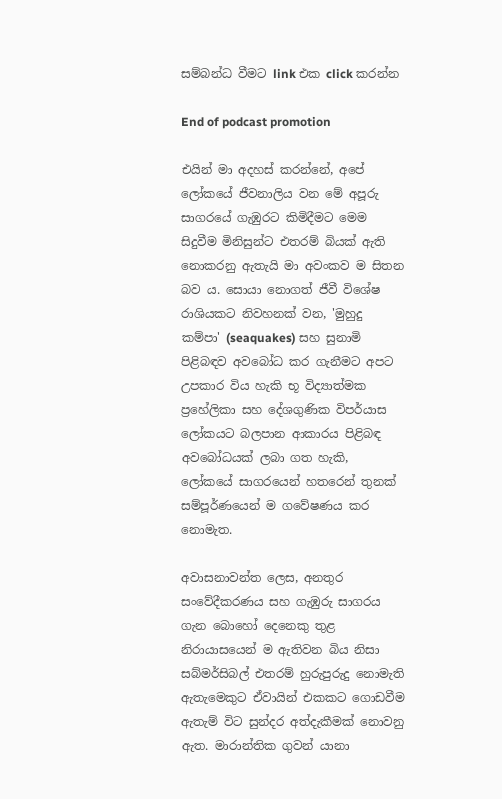සම්බන්ධ වීමට link එක click කරන්න

End of podcast promotion

එයින් මා අදහස් කරන්නේ, අපේ ලෝකයේ ජීවනාලිය වන මේ අපූරු සාගරයේ ගැඹුරට කිමිදීමට මෙම සිදුවීම මිනිසුන්ට එතරම් බියක් ඇති නොකරනු ඇතැයි මා අවංකව ම සිතන බව ය. සොයා නොගත් ජීවී විශේෂ රාශියකට නිවහනක් වන, 'මුහුදු කම්පා' (seaquakes) සහ සුනාමි පිළිබඳව අවබෝධ කර ගැනීමට අපට උපකාර විය හැකි භූ විද්‍යාත්මක ප්‍රහේලිකා සහ දේශගුණික විපර්යාස ලෝකයට බලපාන ආකාරය පිළිබඳ අවබෝධයක් ලබා ගත හැකි, ලෝකයේ සාගරයෙන් හතරෙන් තුනක් සම්පූර්ණයෙන් ම ගවේෂණය කර නොමැත.

අවාසනාවන්ත ලෙස, අනතුර සංවේදීකරණය සහ ගැඹුරු සාගරය ගැන බොහෝ දෙනෙකු තුළ නිරායාසයෙන් ම ඇතිවන බිය නිසා සබ්මර්සිබල් එතරම් හුරුපුරුදු නොමැති ඇතැමෙකුට ඒවායින් එකකට ගොඩවීම ඇතැම් විට සුන්දර අත්දැකීමක් නොවනු ඇත. මාරාන්තික ගුවන් යානා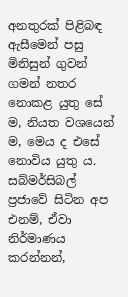අනතුරක් පිළිබඳ ඇසීමෙන් පසු මිනිසුන් ගුවන් ගමන් නතර නොකළ යුතු සේ ම, නියත වශයෙන් ම, මෙය ද එසේ නොවිය යුතු ය. සබ්මර්සිබල් ප්‍රජාවේ සිටින අප එනම්, ඒවා නිර්මාණය කරන්නන්,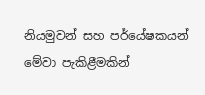නියමුවන් සහ පර්යේෂකයන් මේවා පැකිළීමකින්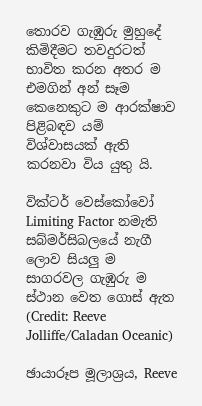තොරව ගැඹුරු මුහුදේ කිමිදීමට තවදුරටත් භාවිත කරන අතර ම එමගින් අන් සෑම කෙනෙකුට ම ආරක්ෂාව පිළිබඳව යම් විශ්වාසයක් ඇති කරනවා විය යුතු යි.

වික්ටර් වෙස්කෝවෝ Limiting Factor නමැති සබ්මර්සිබලයේ නැගී ලොව සියලු ම සාගරවල ගැඹුරු ම ස්ථාන වෙත ගොස් ඇත (Credit: Reeve Jolliffe/Caladan Oceanic)

ඡායාරූප මූලාශ්‍රය, Reeve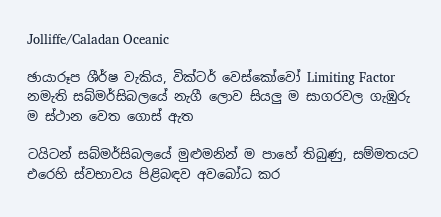Jolliffe/Caladan Oceanic

ඡායාරූප ශීර්ෂ වැකිය, වික්ටර් වෙස්කෝවෝ Limiting Factor නමැති සබ්මර්සිබලයේ නැගී ලොව සියලු ම සාගරවල ගැඹුරු ම ස්ථාන වෙත ගොස් ඇත

ටයිටන් සබ්මර්සිබලයේ මුළුමනින් ම පාහේ තිබුණු, සම්මතයට එරෙහි ස්වභාවය පිළිබඳව අවබෝධ කර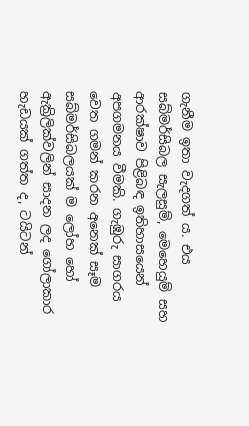ගැනීම ඉතා වැදගත් ය. එය සබ්මර්සිබල සැලසුම්, මෙහෙයුම් සහ ආරක්ෂාව පිළිබඳ ඉතිහාසයෙන් අපගමනය වීමකි. ගැඹුරු සාගරය වෙත ගමන් කරන අනෙක් සෑම සබ්මර්සිබලයක් ම ලෝහ හෝ ඇක්‍රිලික්වලින් සාදන ලද ගෝලාකාර හැඩයක් ගත්ත ද, ටයිටන්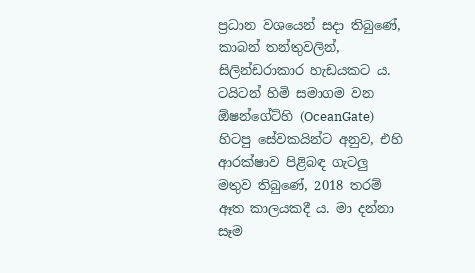ප්‍රධාන වශයෙන් සදා තිබුණේ, කාබන් තන්තුවලින්, සිලින්ඩරාකාර හැඩයකට ය. ටයිටන් හිමි සමාගම වන ඕෂන්ගේට්හි (OceanGate) හිටපු සේවකයින්ට අනුව, එහි ආරක්ෂාව පිළිබඳ ගැටලු මතුව තිබුණේ, 2018 තරම් ඈත කාලයකදී ය. මා දන්නා සෑම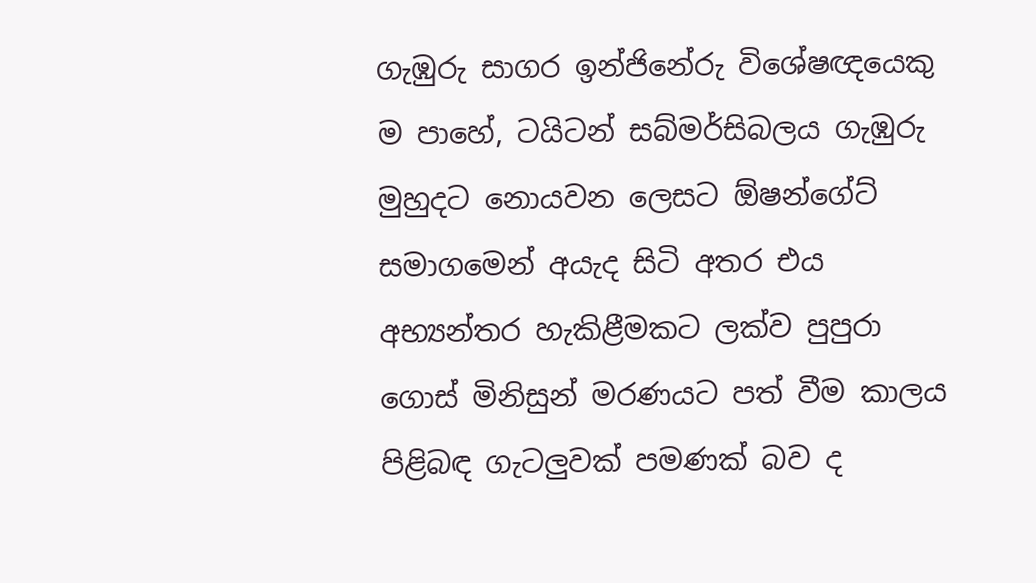ගැඹුරු සාගර ඉන්ජිනේරු විශේෂඥයෙකු ම පාහේ, ටයිටන් සබ්මර්සිබලය ගැඹුරු මුහුදට නොයවන ලෙසට ඕෂන්ගේට් සමාගමෙන් අයැද සිටි අතර එය අභ්‍යන්තර හැකිළීමකට ලක්ව පුපුරා ගොස් මිනිසුන් මරණයට පත් වීම කාලය පිළිබඳ ගැටලුවක් පමණක් බව ද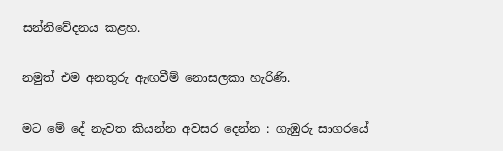සන්නිවේදනය කළහ.

නමුත් එම අනතුරු ඇඟවීම් නොසලකා හැරිණි.

මට මේ දේ නැවත කියන්න අවසර දෙන්න : ගැඹුරු සාගරයේ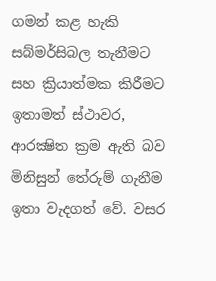ගමන් කළ හැකි සබ්මර්සිබල තැනීමට සහ ක්‍රියාත්මක කිරීමට ඉතාමත් ස්ථාවර, ආරක්‍ෂිත ක්‍රම ඇති බව මිනිසුන් තේරුම් ගැනීම ඉතා වැදගත් වේ. වසර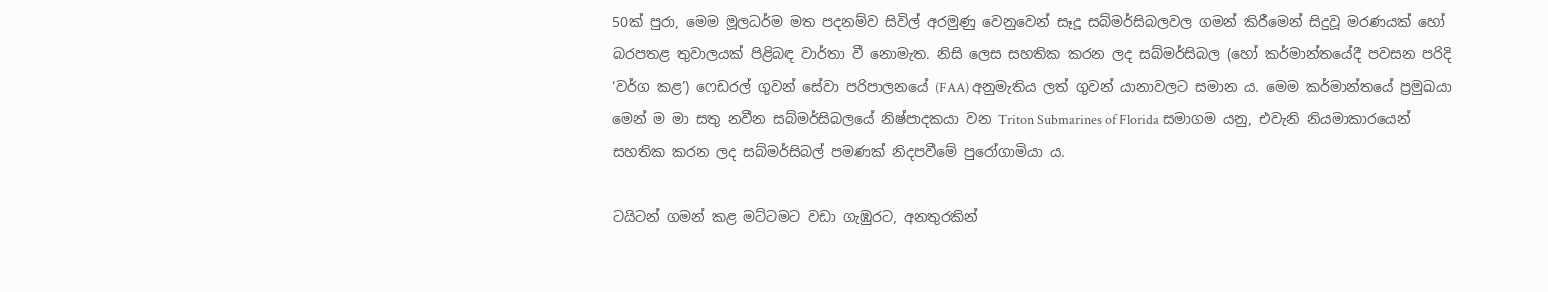50ක් පුරා, මෙම මූලධර්ම මත පදනම්ව සිවිල් අරමුණු වෙනුවෙන් සෑදූ සබ්මර්සිබලවල ගමන් කිරීමෙන් සිදුවූ මරණයක් හෝ බරපතළ තුවාලයක් පිළිබඳ වාර්තා වී නොමැත. නිසි ලෙස සහතික කරන ලද සබ්මර්සිබල (හෝ කර්මාන්තයේදී පවසන පරිදි ‘වර්ග කළ’) ෆෙඩරල් ගුවන් සේවා පරිපාලනයේ (FAA) අනුමැතිය ලත් ගුවන් යානාවලට සමාන ය. මෙම කර්මාන්තයේ ප්‍රමුඛයා මෙන් ම මා සතු නවීන සබ්මර්සිබලයේ නිෂ්පාදකයා වන Triton Submarines of Florida සමාගම යනු, එවැනි නියමාකාරයෙන් සහතික කරන ලද සබ්මර්සිබල් පමණක් නිදපවීමේ පුරෝගාමියා ය.

ටයිටන් ගමන් කළ මට්ටමට වඩා ගැඹුරට, අනතුරකින්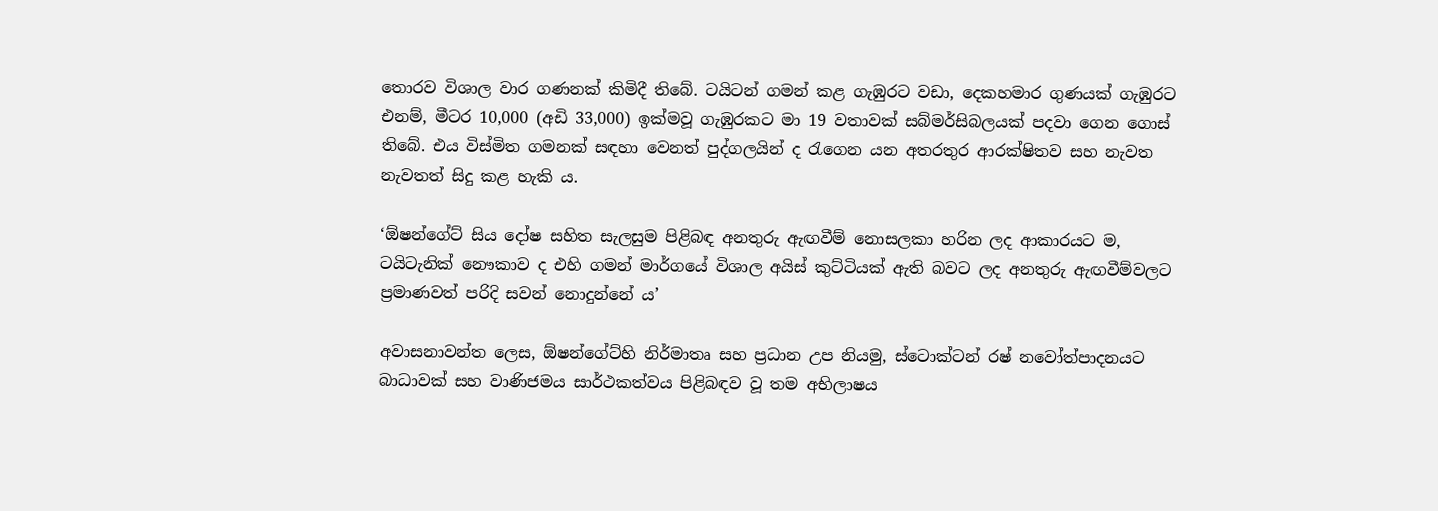තොරව විශාල වාර ගණනක් කිමිදී තිබේ. ටයිටන් ගමන් කළ ගැඹුරට වඩා, දෙකහමාර ගුණයක් ගැඹුරට එනම්, මීටර 10,000 (අඩි 33,000) ඉක්මවූ ගැඹුරකට මා 19 වතාවක් සබ්මර්සිබලයක් පදවා ගෙන ගොස් තිබේ. එය විස්මිත ගමනක් සඳහා වෙනත් පුද්ගලයින් ද රැගෙන යන අතරතුර ආරක්ෂිතව සහ නැවත නැවතත් සිදු කළ හැකි ය.

‘ඕෂන්ගේට් සිය දෝෂ සහිත සැලසුම පිළිබඳ අනතුරු ඇඟවීම් නොසලකා හරින ලද ආකාරයට ම, ටයිටැනික් නෞකාව ද එහි ගමන් මාර්ගයේ විශාල අයිස් කුට්ටියක් ඇති බවට ලද අනතුරු ඇඟවීම්වලට ප්‍රමාණවත් පරිදි සවන් නොදුන්නේ ය’

අවාසනාවන්ත ලෙස, ඕෂන්ගේට්හි නිර්මාතෘ සහ ප්‍රධාන උප නියමු, ස්ටොක්ටන් රෂ් නවෝත්පාදනයට බාධාවක් සහ වාණිජමය සාර්ථකත්වය පිළිබඳව වූ තම අභිලාෂය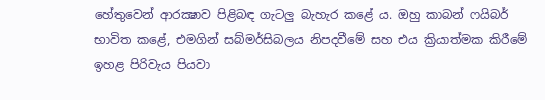හේතුවෙන් ආරක්‍ෂාව පිළිබඳ ගැටලු බැහැර කළේ ය. ඔහු කාබන් ෆයිබර් භාවිත කළේ, එමගින් සබ්මර්සිබලය නිපදවීමේ සහ එය ක්‍රියාත්මක කිරීමේ ඉහළ පිරිවැය පියවා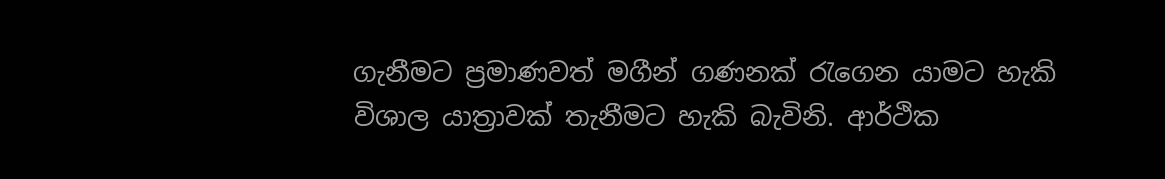ගැනීමට ප්‍රමාණවත් මගීන් ගණනක් රැගෙන යාමට හැකි විශාල යාත්‍රාවක් තැනීමට හැකි බැවිනි. ආර්ථික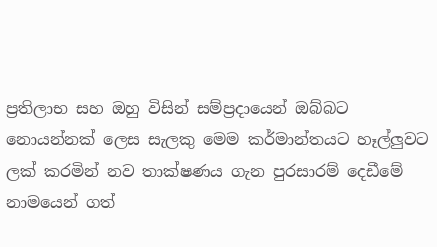ප්‍රතිලාභ සහ ඔහු විසින් සම්ප්‍රදායෙන් ඔබ්බට නොයන්නක් ලෙස සැලකු මෙම කර්මාන්තයට හෑල්ලුවට ලක් කරමින් නව තාක්ෂණය ගැන පුරසාරම් දෙඩීමේ නාමයෙන් ගත්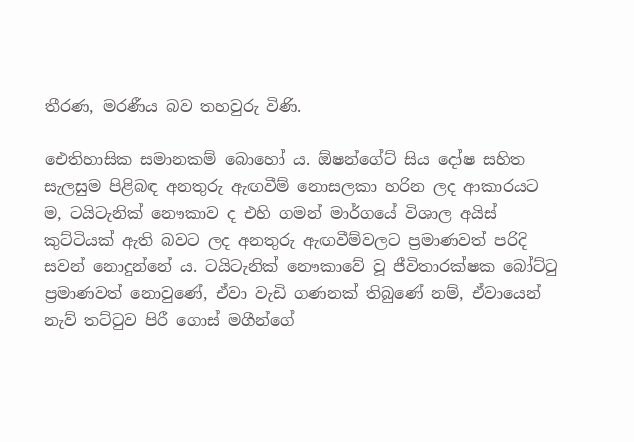තීරණ, මරණීය බව තහවුරු විණි.

ඓතිහාසික සමානකම් බොහෝ ය. ඕෂන්ගේට් සිය දෝෂ සහිත සැලසුම පිළිබඳ අනතුරු ඇඟවීම් නොසලකා හරින ලද ආකාරයට ම, ටයිටැනික් නෞකාව ද එහි ගමන් මාර්ගයේ විශාල අයිස් කුට්ටියක් ඇති බවට ලද අනතුරු ඇඟවීම්වලට ප්‍රමාණවත් පරිදි සවන් නොදුන්නේ ය. ටයිටැනික් නෞකාවේ වූ ජීවිතාරක්ෂක බෝට්ටු ප්‍රමාණවත් නොවුණේ, ඒවා වැඩි ගණනක් තිබුණේ නම්, ඒවායෙන් නැව් තට්ටුව පිරී ගොස් මගීන්ගේ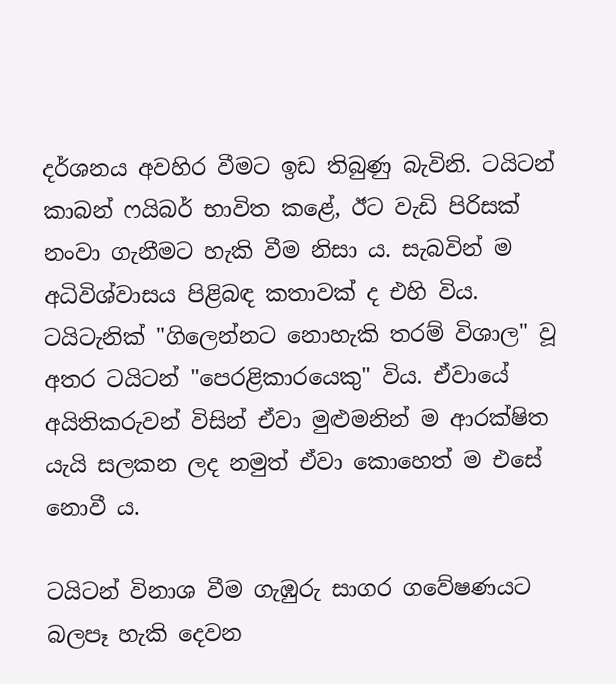දර්ශනය අවහිර වීමට ඉඩ තිබුණු බැවිනි. ටයිටන් කාබන් ෆයිබර් භාවිත කළේ, ඊට වැඩි පිරිසක් නංවා ගැනීමට හැකි වීම නිසා ය. සැබවින් ම අධිවිශ්වාසය පිළිබඳ කතාවක් ද එහි විය. ටයිටැනික් "ගිලෙන්නට නොහැකි තරම් විශාල" වූ අතර ටයිටන් "පෙරළිකාරයෙකු" විය. ඒවායේ අයිතිකරුවන් විසින් ඒවා මුළුමනින් ම ආරක්ෂිත යැයි සලකන ලද නමුත් ඒවා කොහෙත් ම එසේ නොවී ය.

ටයිටන් විනාශ වීම ගැඹුරු සාගර ගවේෂණයට බලපෑ හැකි දෙවන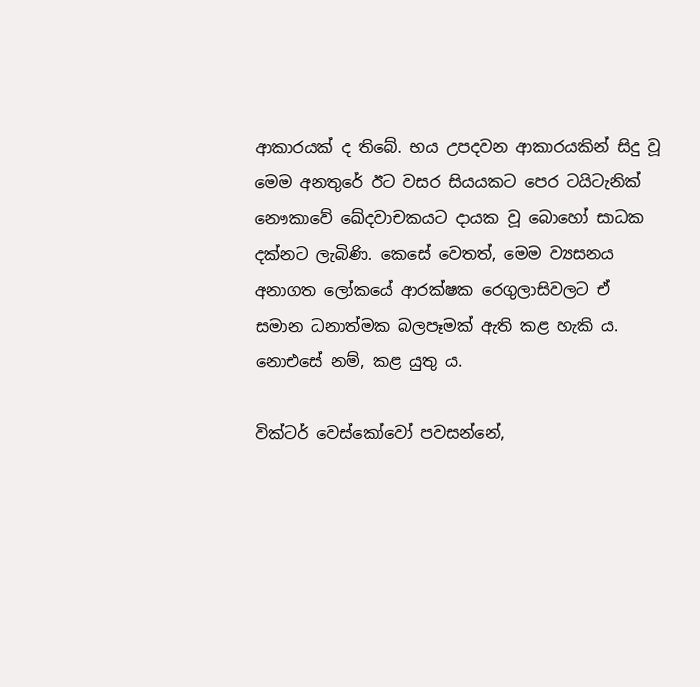ආකාරයක් ද තිබේ. භය උපදවන ආකාරයකින් සිදු වූ මෙම අනතුරේ ඊට වසර සියයකට පෙර ටයිටැනික් නෞකාවේ ඛේදවාචකයට දායක වූ බොහෝ සාධක දක්නට ලැබිණි. කෙසේ වෙතත්, මෙම ව්‍යසනය අනාගත ලෝකයේ ආරක්ෂක රෙගුලාසිවලට ඒ සමාන ධනාත්මක බලපෑමක් ඇති කළ හැකි ය. නොඑසේ නම්, කළ යුතු ය.

වික්ටර් වෙස්කෝවෝ පවසන්නේ,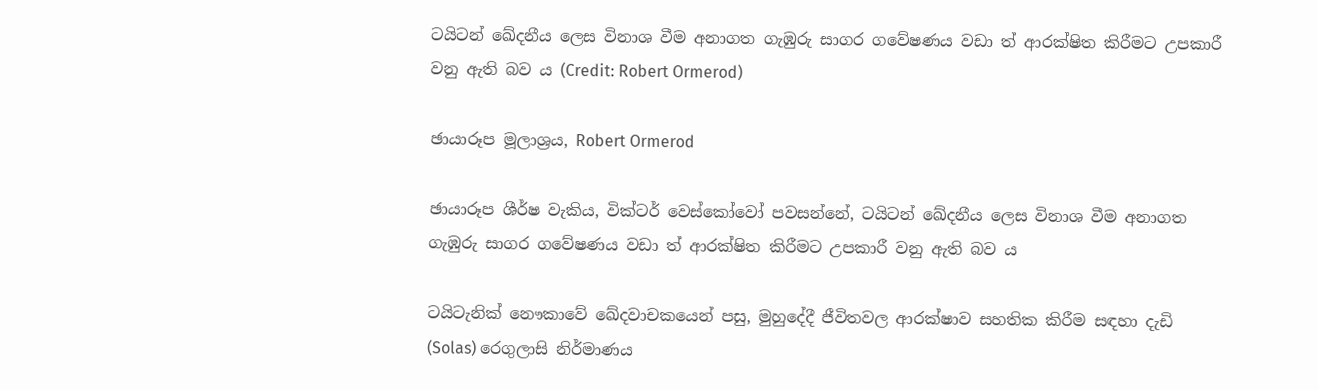ටයිටන් ඛේදනීය ලෙස විනාශ වීම අනාගත ගැඹුරු සාගර ගවේෂණය වඩා ත් ආරක්ෂිත කිරීමට උපකාරී වනු ඇති බව ය (Credit: Robert Ormerod)

ඡායාරූප මූලාශ්‍රය, Robert Ormerod

ඡායාරූප ශීර්ෂ වැකිය, වික්ටර් වෙස්කෝවෝ පවසන්නේ, ටයිටන් ඛේදනීය ලෙස විනාශ වීම අනාගත ගැඹුරු සාගර ගවේෂණය වඩා ත් ආරක්ෂිත කිරීමට උපකාරී වනු ඇති බව ය

ටයිටැනික් නෞකාවේ ඛේදවාචකයෙන් පසු, මුහුදේදී ජීවිතවල ආරක්ෂාව සහතික කිරීම සඳහා දැඩි (Solas) රෙගුලාසි නිර්මාණය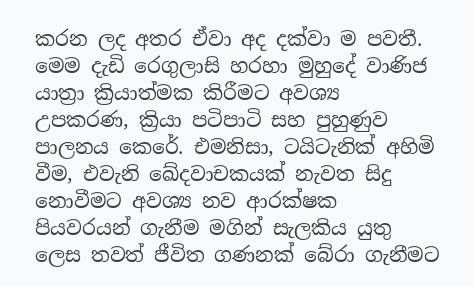කරන ලද අතර ඒවා අද දක්වා ම පවතී. මෙම දැඩි රෙගුලාසි හරහා මුහුදේ වාණිජ යාත්‍රා ක්‍රියාත්මක කිරීමට අවශ්‍ය උපකරණ, ක්‍රියා පටිපාටි සහ පුහුණුව පාලනය කෙරේ. එමනිසා, ටයිටැනික් අහිමි වීම, එවැනි ඛේදවාචකයක් නැවත සිදු නොවීමට අවශ්‍ය නව ආරක්ෂක පියවරයන් ගැනීම මගින් සැලකිය යුතු ලෙස තවත් ජීවිත ගණනක් බේරා ගැනීමට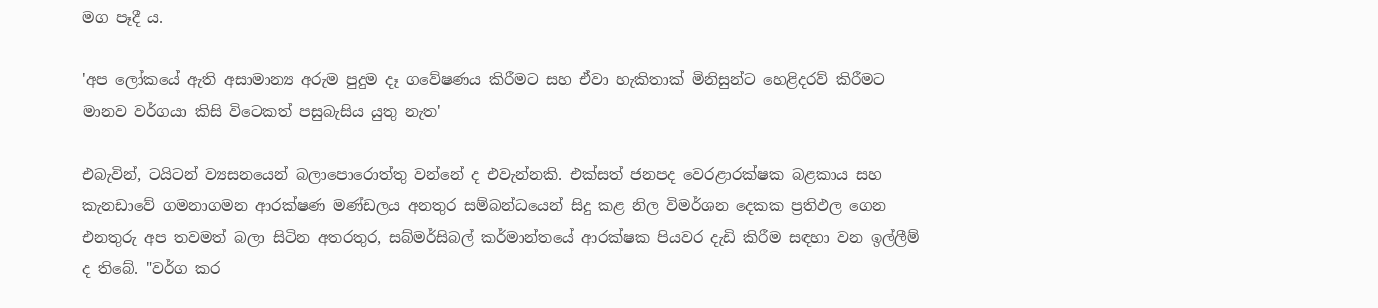මග පෑදී ය.

'අප ලෝකයේ ඇති අසාමාන්‍ය අරුම පුදුම දෑ ගවේෂණය කිරීමට සහ ඒවා හැකිතාක් මිනිසුන්ට හෙළිදරව් කිරීමට මානව වර්ගයා කිසි විටෙකත් පසුබැසිය යුතු නැත'

එබැවින්, ටයිටන් ව්‍යසනයෙන් බලාපොරොත්තු වන්නේ ද එවැන්නකි. එක්සත් ජනපද වෙරළාරක්ෂක බළකාය සහ කැනඩාවේ ගමනාගමන ආරක්ෂණ මණ්ඩලය අනතුර සම්බන්ධයෙන් සිදු කළ නිල විමර්ශන දෙකක ප්‍රතිඵල ගෙන එනතුරු අප තවමත් බලා සිටින අතරතුර, සබ්මර්සිබල් කර්මාන්තයේ ආරක්ෂක පියවර දැඩි කිරීම සඳහා වන ඉල්ලීම් ද තිබේ. "වර්ග කර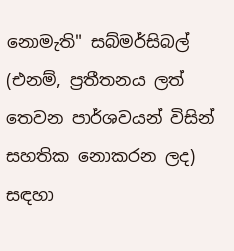නොමැති" සබ්මර්සිබල් (එනම්, ප්‍රතීතනය ලත් තෙවන පාර්ශවයන් විසින් සහතික නොකරන ලද) සඳහා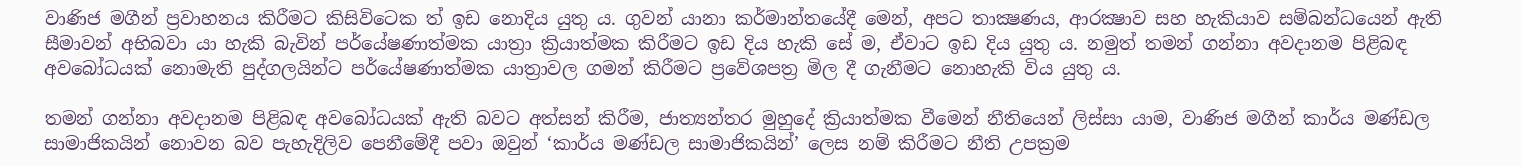වාණිජ මගීන් ප්‍රවාහනය කිරීමට කිසිවිටෙක ත් ඉඩ නොදිය යුතු ය. ගුවන් යානා කර්මාන්තයේදී මෙන්, අපට තාක්‍ෂණය, ආරක්‍ෂාව සහ හැකියාව සම්බන්ධයෙන් ඇති සීමාවන් අභිබවා යා හැකි බැවින් පර්යේෂණාත්මක යාත්‍රා ක්‍රියාත්මක කිරීමට ඉඩ දිය හැකි සේ ම, ඒවාට ඉඩ දිය යුතු ය. නමුත් තමන් ගන්නා අවදානම පිළිබඳ අවබෝධයක් නොමැති පුද්ගලයින්ට පර්යේෂණාත්මක යාත්‍රාවල ගමන් කිරීමට ප්‍රවේශපත්‍ර මිල දී ගැනීමට නොහැකි විය යුතු ය.

තමන් ගන්නා අවදානම පිළිබඳ අවබෝධයක් ඇති බවට අත්සන් කිරීම, ජාත්‍යන්තර මුහුදේ ක්‍රියාත්මක වීමෙන් නීතියෙන් ලිස්සා යාම, වාණිජ මගීන් කාර්ය මණ්ඩල සාමාජිකයින් නොවන බව පැහැදිලිව පෙනීමේදී පවා ඔවුන් ‘කාර්ය මණ්ඩල සාමාජිකයින්’ ලෙස නම් කිරීමට නීති උපක්‍රම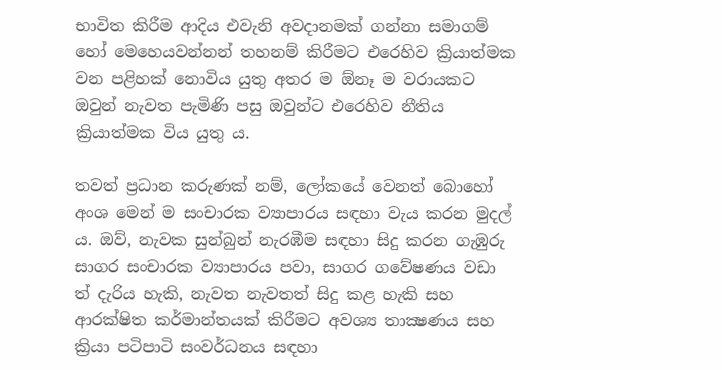භාවිත කිරීම ආදිය එවැනි අවදානමක් ගන්නා සමාගම් හෝ මෙහෙයවන්නන් තහනම් කිරීමට එරෙහිව ක්‍රියාත්මක වන පළිහක් නොවිය යුතු අතර ම ඕනෑ ම වරායකට ඔවුන් නැවත පැමිණි පසු ඔවුන්ට එරෙහිව නීතිය ක්‍රියාත්මක විය යුතු ය.

තවත් ප්‍රධාන කරුණක් නම්, ලෝකයේ වෙනත් බොහෝ අංශ මෙන් ම සංචාරක ව්‍යාපාරය සඳහා වැය කරන මුදල් ය. ඔව්, නැවක සුන්බුන් නැරඹීම සඳහා සිදු කරන ගැඹුරු සාගර සංචාරක ව්‍යාපාරය පවා, සාගර ගවේෂණය වඩා ත් දැරිය හැකි, නැවත නැවතත් සිදු කළ හැකි සහ ආරක්ෂිත කර්මාන්තයක් කිරීමට අවශ්‍ය තාක්‍ෂණය සහ ක්‍රියා පටිපාටි සංවර්ධනය සඳහා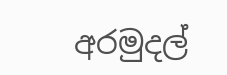අරමුදල්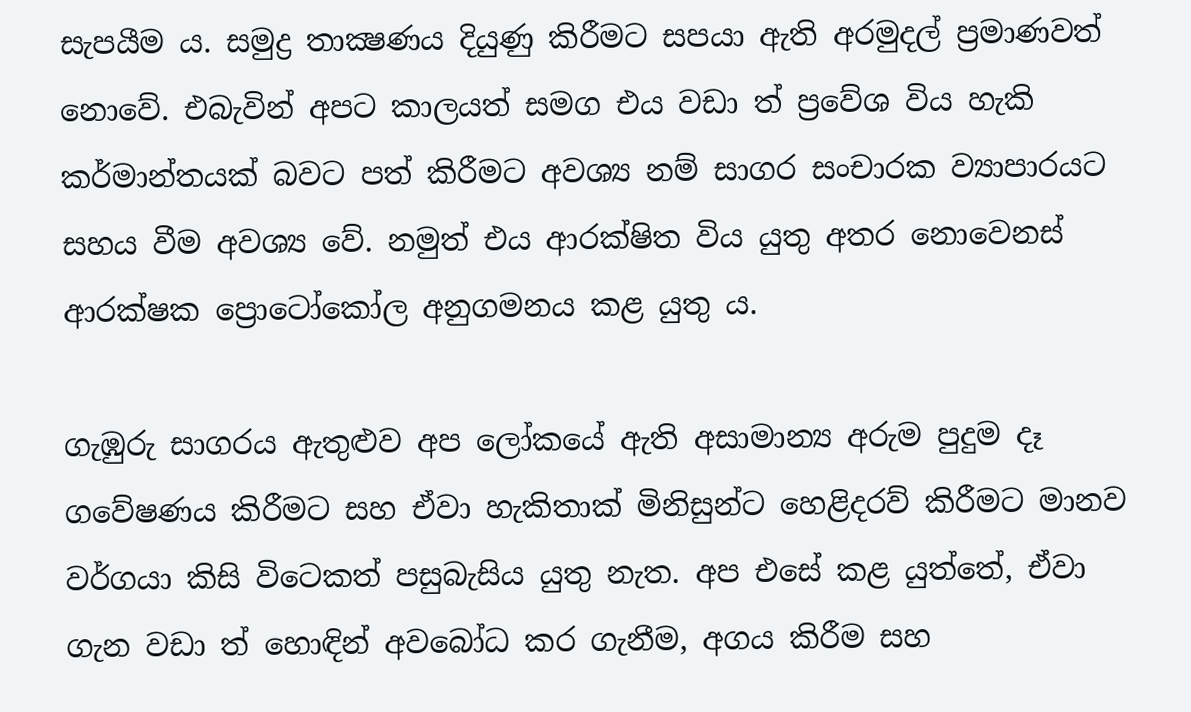සැපයීම ය. සමුද්‍ර තාක්‍ෂණය දියුණු කිරීමට සපයා ඇති අරමුදල් ප්‍රමාණවත් නොවේ. එබැවින් අපට කාලයත් සමග එය වඩා ත් ප්‍රවේශ විය හැකි කර්මාන්තයක් බවට පත් කිරීමට අවශ්‍ය නම් සාගර සංචාරක ව්‍යාපාරයට සහය වීම අවශ්‍ය වේ. නමුත් එය ආරක්ෂිත විය යුතු අතර නොවෙනස් ආරක්ෂක ප්‍රොටෝකෝල අනුගමනය කළ යුතු ය.

ගැඹුරු සාගරය ඇතුළුව අප ලෝකයේ ඇති අසාමාන්‍ය අරුම පුදුම දෑ ගවේෂණය කිරීමට සහ ඒවා හැකිතාක් මිනිසුන්ට හෙළිදරව් කිරීමට මානව වර්ගයා කිසි විටෙකත් පසුබැසිය යුතු නැත. අප එසේ කළ යුත්තේ, ඒවා ගැන වඩා ත් හොඳින් අවබෝධ කර ගැනීම, අගය කිරීම සහ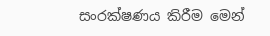සංරක්ෂණය කිරීම මෙන්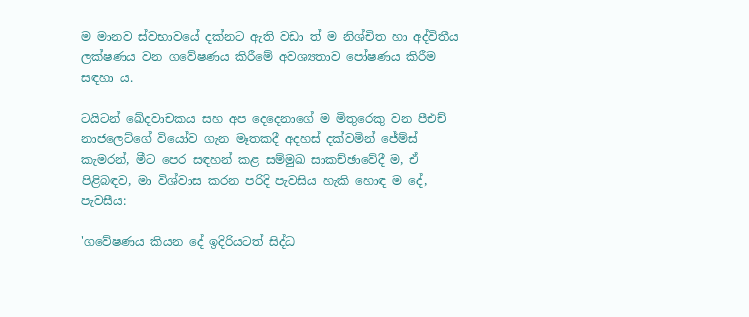ම මානව ස්වභාවයේ දක්නට ඇති වඩා ත් ම නිශ්චිත හා අද්විතීය ලක්ෂණය වන ගවේෂණය කිරීමේ අවශ්‍යතාව පෝෂණය කිරීම සඳහා ය.

ටයිටන් ඛේදවාචකය සහ අප දෙදෙනාගේ ම මිතුරෙකු වන පීඑච් නාජලෙට්ගේ වියෝව ගැන මෑතකදී අදහස් දක්වමින් ජේම්ස් කැමරන්, මීට පෙර සඳහන් කළ සම්මුඛ සාකච්ඡාවේදී ම, ඒ පිළිබඳව, මා විශ්වාස කරන පරිදි පැවසිය හැකි හොඳ ම දේ, පැවසීය:

'ගවේෂණය කියන දේ ඉදිරියටත් සිද්ධ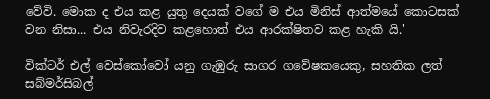වේවි. මොක ද එය කළ යුතු දෙයක් වගේ ම එය මිනිස් ආත්මයේ කොටසක් වන නිසා... එය නිවැරදිව කළහොත් එය ආරක්ෂිතව කළ හැකි යි.'

වික්ටර් එල් වෙස්කෝවෝ යනු ගැඹුරු සාගර ගවේෂකයෙකු, සහතික ලත් සබ්මර්සිබල්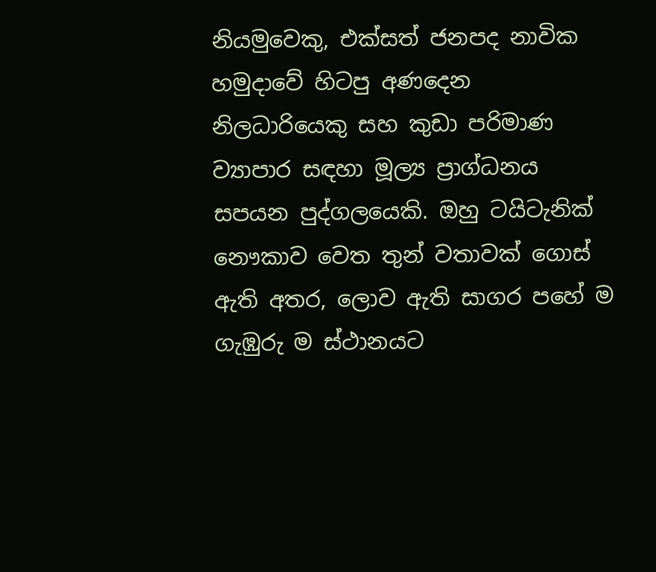නියමුවෙකු, එක්සත් ජනපද නාවික හමුදාවේ හිටපු අණදෙන නිලධාරියෙකු සහ කුඩා පරිමාණ ව්‍යාපාර සඳහා මූල්‍ය ප්‍රාග්ධනය සපයන පුද්ගලයෙකි. ඔහු ටයිටැනික් නෞකාව වෙත තුන් වතාවක් ගොස් ඇති අතර, ලොව ඇති සාගර පහේ ම ගැඹුරු ම ස්ථානයට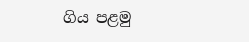ගිය පළමු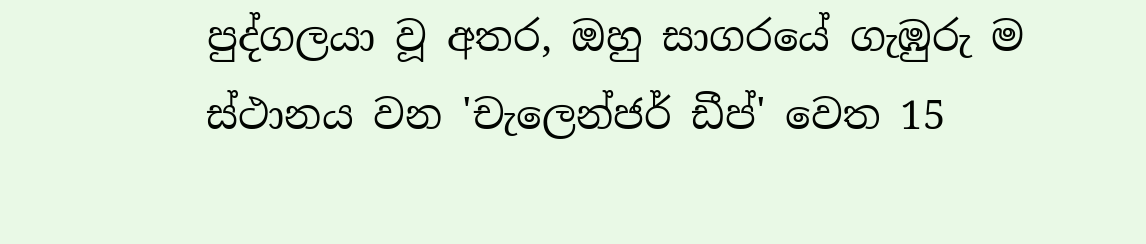පුද්ගලයා වූ අතර, ඔහු සාගරයේ ගැඹුරු ම ස්ථානය වන 'චැලෙන්ජර් ඩීප්' වෙත 15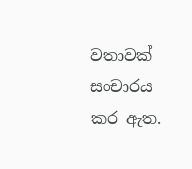වතාවක් සංචාරය කර ඇත.